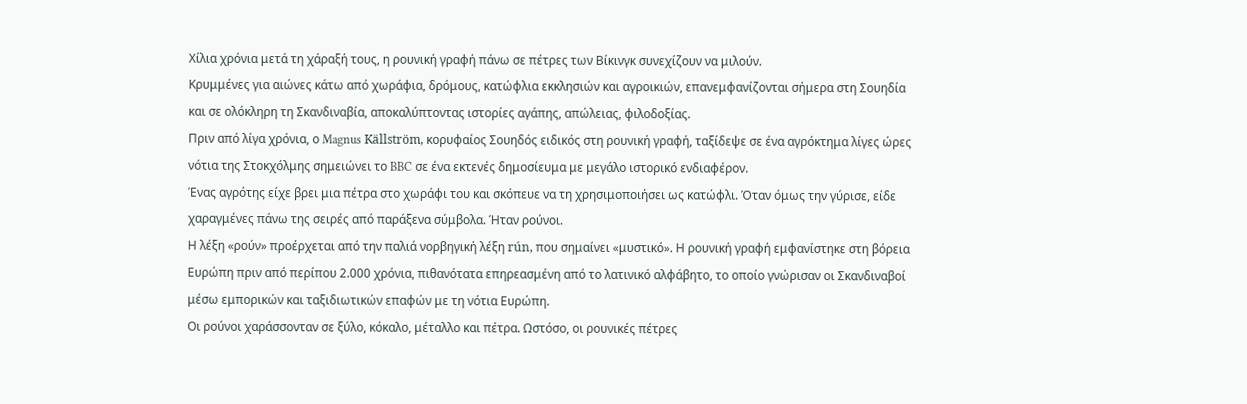Χίλια χρόνια μετά τη χάραξή τους, η ρουνική γραφή πάνω σε πέτρες των Βίκινγκ συνεχίζουν να μιλούν.
Κρυμμένες για αιώνες κάτω από χωράφια, δρόμους, κατώφλια εκκλησιών και αγροικιών, επανεμφανίζονται σήμερα στη Σουηδία και σε ολόκληρη τη Σκανδιναβία, αποκαλύπτοντας ιστορίες αγάπης, απώλειας, φιλοδοξίας.
Πριν από λίγα χρόνια, ο Magnus Källström, κορυφαίος Σουηδός ειδικός στη ρουνική γραφή, ταξίδεψε σε ένα αγρόκτημα λίγες ώρες νότια της Στοκχόλμης σημειώνει το BBC σε ένα εκτενές δημοσίευμα με μεγάλο ιστορικό ενδιαφέρον.
Ένας αγρότης είχε βρει μια πέτρα στο χωράφι του και σκόπευε να τη χρησιμοποιήσει ως κατώφλι. Όταν όμως την γύρισε, είδε χαραγμένες πάνω της σειρές από παράξενα σύμβολα. Ήταν ρούνοι.
Η λέξη «ρούν» προέρχεται από την παλιά νορβηγική λέξη rún, που σημαίνει «μυστικό». Η ρουνική γραφή εμφανίστηκε στη βόρεια Ευρώπη πριν από περίπου 2.000 χρόνια, πιθανότατα επηρεασμένη από το λατινικό αλφάβητο, το οποίο γνώρισαν οι Σκανδιναβοί μέσω εμπορικών και ταξιδιωτικών επαφών με τη νότια Ευρώπη.
Οι ρούνοι χαράσσονταν σε ξύλο, κόκαλο, μέταλλο και πέτρα. Ωστόσο, οι ρουνικές πέτρες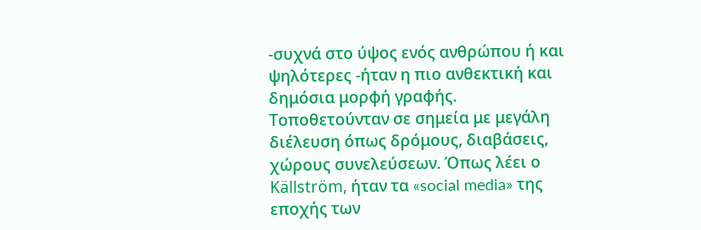-συχνά στο ύψος ενός ανθρώπου ή και ψηλότερες -ήταν η πιο ανθεκτική και δημόσια μορφή γραφής. Τοποθετούνταν σε σημεία με μεγάλη διέλευση όπως δρόμους, διαβάσεις, χώρους συνελεύσεων. Όπως λέει ο Källström, ήταν τα «social media» της εποχής των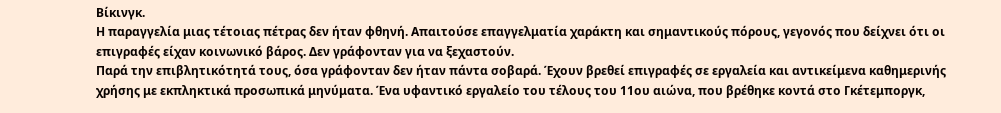Βίκινγκ.
Η παραγγελία μιας τέτοιας πέτρας δεν ήταν φθηνή. Απαιτούσε επαγγελματία χαράκτη και σημαντικούς πόρους, γεγονός που δείχνει ότι οι επιγραφές είχαν κοινωνικό βάρος. Δεν γράφονταν για να ξεχαστούν.
Παρά την επιβλητικότητά τους, όσα γράφονταν δεν ήταν πάντα σοβαρά. Έχουν βρεθεί επιγραφές σε εργαλεία και αντικείμενα καθημερινής χρήσης με εκπληκτικά προσωπικά μηνύματα. Ένα υφαντικό εργαλείο του τέλους του 11ου αιώνα, που βρέθηκε κοντά στο Γκέτεμποργκ,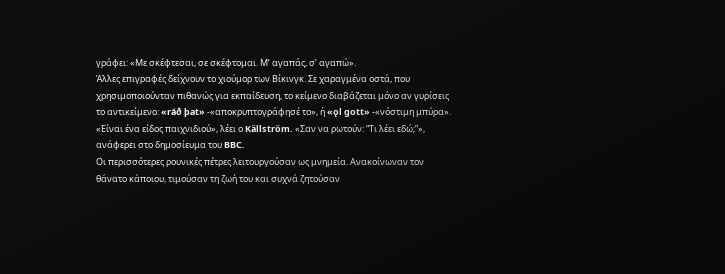γράφει: «Με σκέφτεσαι, σε σκέφτομαι. Μ’ αγαπάς, σ’ αγαπώ».
Άλλες επιγραφές δείχνουν το χιούμορ των Βίκινγκ. Σε χαραγμένα οστά, που χρησιμοποιούνταν πιθανώς για εκπαίδευση, το κείμενο διαβάζεται μόνο αν γυρίσεις το αντικείμενο: «ráð þat» -«αποκρυπτογράφησέ το», ή «ǫl gott» -«νόστιμη μπύρα».
«Είναι ένα είδος παιχνιδιού», λέει ο Källström. «Σαν να ρωτούν: “Τι λέει εδώ;”», ανάφερει στο δημοσίευμα του BBC.
Οι περισσότερες ρουνικές πέτρες λειτουργούσαν ως μνημεία. Ανακοίνωναν τον θάνατο κάποιου, τιμούσαν τη ζωή του και συχνά ζητούσαν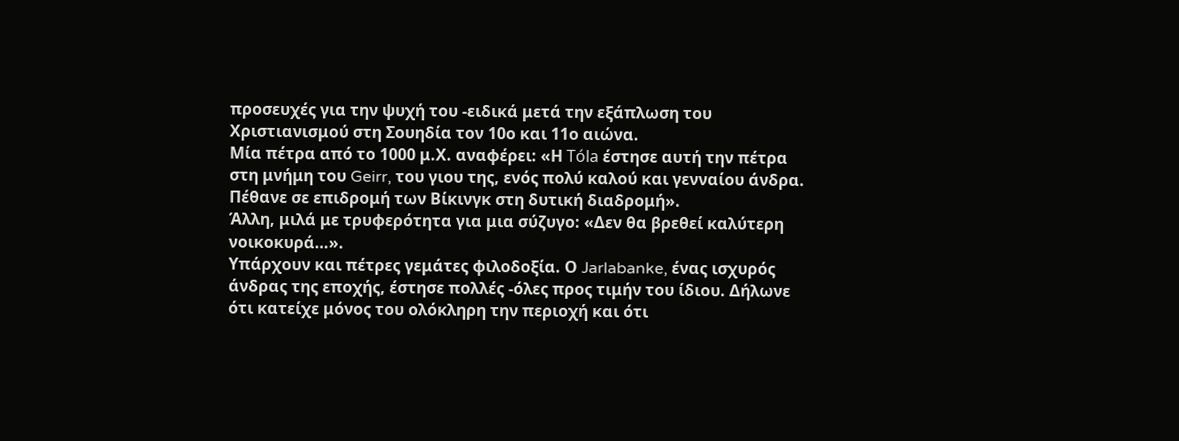προσευχές για την ψυχή του -ειδικά μετά την εξάπλωση του Χριστιανισμού στη Σουηδία τον 10ο και 11ο αιώνα.
Μία πέτρα από το 1000 μ.Χ. αναφέρει: «Η Tóla έστησε αυτή την πέτρα στη μνήμη του Geirr, του γιου της, ενός πολύ καλού και γενναίου άνδρα. Πέθανε σε επιδρομή των Βίκινγκ στη δυτική διαδρομή».
Άλλη, μιλά με τρυφερότητα για μια σύζυγο: «Δεν θα βρεθεί καλύτερη νοικοκυρά…».
Υπάρχουν και πέτρες γεμάτες φιλοδοξία. Ο Jarlabanke, ένας ισχυρός άνδρας της εποχής, έστησε πολλές -όλες προς τιμήν του ίδιου. Δήλωνε ότι κατείχε μόνος του ολόκληρη την περιοχή και ότι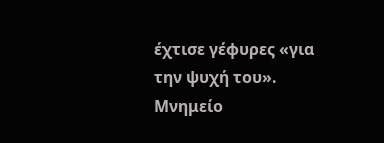έχτισε γέφυρες «για την ψυχή του». Μνημείο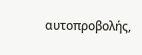αυτοπροβολής,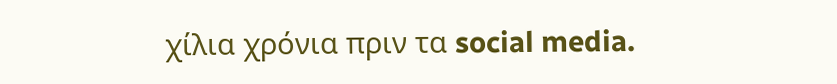χίλια χρόνια πριν τα social media.